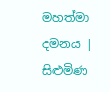මහත්මා දමනය | සිළුමිණ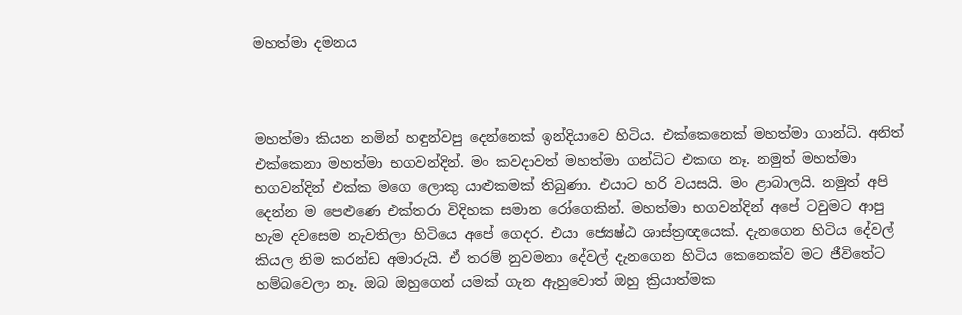මහත්මා දමනය



මහත්මා කියන නමින් හඳුන්වපු දෙන්නෙක් ඉන්දියාවෙ හිටිය. එක්කෙනෙක් මහත්මා ගාන්ධි. අනිත් එක්කෙනා මහත්මා භගවන්දින්. මං කවදාවත් මහත්මා ගන්ධිට එකඟ නෑ. නමුත් මහත්මා භගවන්දින් එක්ක මගෙ ලොකු යාළුකමක් තිබුණා. එයාට හරි වයසයි. මං ළාබාලයි. නමුත් අපි දෙන්න ම පෙළුණෙ එක්තරා විදිහක සමාන රෝගෙකින්. මහත්මා භගවන්දින් අපේ ටවුමට ආපු හැම දවසෙම නැවතිලා හිටියෙ අපේ ගෙදර. එයා ජ්‍යෙෂ්ඨ ශාස්ත්‍රඥයෙක්. දැනගෙන හිටිය දේවල් කියල නිම කරන්ඩ අමාරුයි. ඒ තරම් නුවමනා දේවල් දැනගෙන හිටිය කෙනෙක්ව මට ජීවිතේට හම්බවෙලා නෑ. ඔබ ඔහුගෙන් යමක් ගැන ඇහුවොත් ඔහු ක්‍රියාත්මක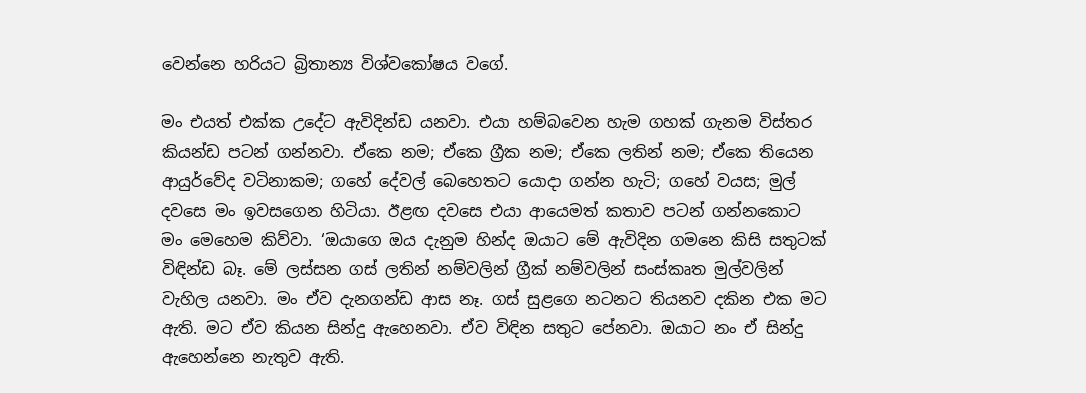වෙන්නෙ හරියට බ්‍රිතාන්‍ය විශ්වකෝෂය වගේ.

මං එයත් එක්ක උදේට ඇවිදින්ඩ යනවා. එයා හම්බවෙන හැම ගහක් ගැනම විස්තර කියන්ඩ පටන් ගන්නවා. ඒකෙ නම; ඒකෙ ග්‍රීක නම; ඒකෙ ලතින් නම; ඒකෙ තියෙන ආයුර්වේද වටිනාකම; ගහේ දේවල් බෙහෙතට යොදා ගන්න හැටි; ගහේ වයස; මුල් දවසෙ මං ඉවසගෙන හිටියා. ඊළඟ දවසෙ එයා ආයෙමත් කතාව පටන් ගන්නකොට මං මෙහෙම කිව්වා. ‘ඔයාගෙ ඔය දැනුම හින්ද ඔයාට මේ ඇවිදින ගමනෙ කිසි සතුටක් විඳින්ඩ බෑ. මේ ලස්සන ගස් ලතින් නම්වලින් ග්‍රීක් නම්වලින් සංස්කෘත මුල්වලින් වැහිල යනවා. මං ඒව දැනගන්ඩ ආස නෑ. ගස් සුළගෙ නටනට තියනව දකින එක මට ඇති. මට ඒව කියන සින්දු ඇහෙනවා. ඒව විඳින සතුට පේනවා. ඔයාට නං ඒ සින්දු ඇහෙන්නෙ නැතුව ඇති.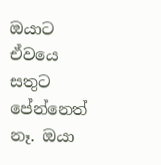ඔයාට ඒවයෙ සතුට පේන්නෙත් නෑ. ඔයා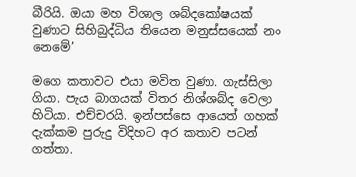බීරියි. ඔයා මහ විශාල ශබ්දකෝෂයක් වුණාට සිහිබුද්ධිය තියෙන මනුස්සයෙක් නං නෙමේ’

මගෙ කතාවට එයා මවිත වුණා. ගැස්සිලා ගියා. පැය බාගයක් විතර නිශ්ශබ්ද වෙලා හිටියා. එච්චරයි. ඉන්පස්සෙ ආයෙත් ගහක් දැක්කම පුරුදු විදිහට අර කතාව පටන් ගත්තා.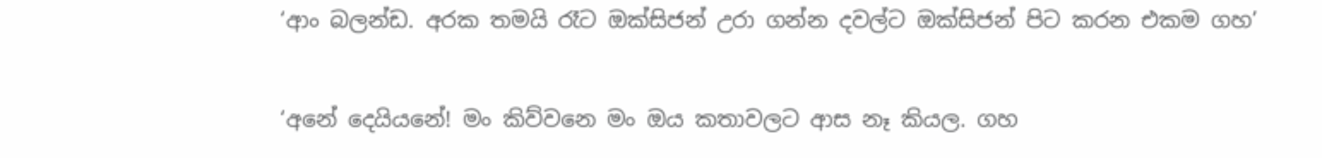‘ආං බලන්ඩ. අරක තමයි රෑට ඔක්සිජන් උරා ගන්න දවල්ට ඔක්සිජන් පිට කරන එකම ගහ’

‘අනේ දෙයියනේ! මං කිව්වනෙ මං ඔය කතාවලට ආස නෑ කියල. ගහ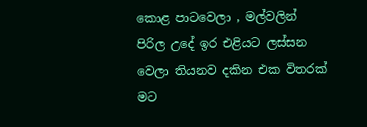කොළ පාටවෙලා , මල්වලින් පිරිල උදේ ඉර එළියට ලස්සන වෙලා තියනව දකින එක විතරක් මට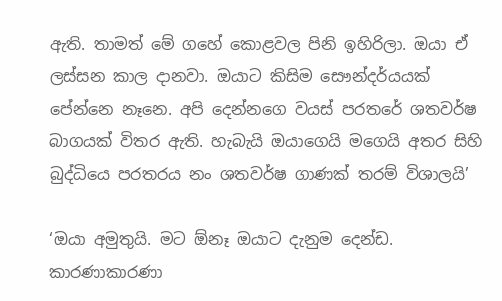ඇති. තාමත් මේ ගහේ කොළවල පිනි ඉහිරිලා. ඔයා ඒ ලස්සන කාල දානවා. ඔයාට කිසිම සෞන්දර්යයක් පේන්නෙ නෑනෙ. අපි දෙන්නගෙ වයස් පරතරේ ශතවර්ෂ බාගයක් විතර ඇති. හැබැයි ඔයාගෙයි මගෙයි අතර සිහි බුද්ධියෙ පරතරය නං ශතවර්ෂ ගාණක් තරම් විශාලයි’

‘ඔයා අමුතුයි. මට ඕනෑ ඔයාට දැනුම දෙන්ඩ. කාරණාකාරණා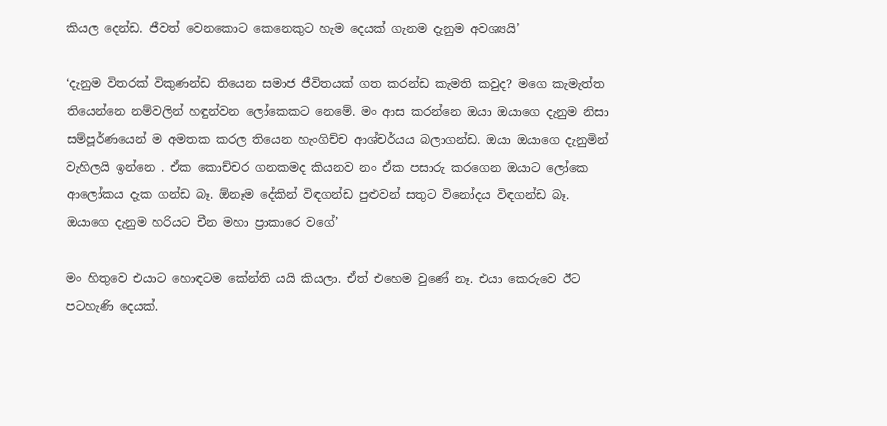කියල දෙන්ඩ. ජීවත් වෙනකොට කෙනෙකුට හැම දෙයක් ගැනම දැනුම අවශ්‍යයි’

‘දැනුම විතරක් විකුණන්ඩ තියෙන සමාජ ජීවිතයක් ගත කරන්ඩ කැමති කවුද? මගෙ කැමැත්ත තියෙන්නෙ නම්වලින් හඳුන්වන ලෝකෙකට නෙමේ. මං ආස කරන්නෙ ඔයා ඔයාගෙ දැනුම නිසා සම්පූර්ණයෙන් ම අමතක කරල තියෙන හැංගිච්ච ආශ්චර්යය බලාගන්ඩ. ඔයා ඔයාගෙ දැනුමින් වැහිලයි ඉන්නෙ . ඒක කොච්චර ගනකමද කියනව නං ඒක පසාරු කරගෙන ඔයාට ලෝකෙ ආලෝකය දැක ගන්ඩ බෑ. ඕනෑම දේකින් විඳගන්ඩ පුළුවන් සතුට විනෝදය විඳගන්ඩ බෑ. ඔයාගෙ දැනුම හරියට චීන මහා ප්‍රාකාරෙ වගේ’

මං හිතුවෙ එයාට හොඳටම කේන්ති යයි කියලා. ඒත් එහෙම වුණේ නෑ. එයා කෙරුවෙ ඊට පටහැණි දෙයක්.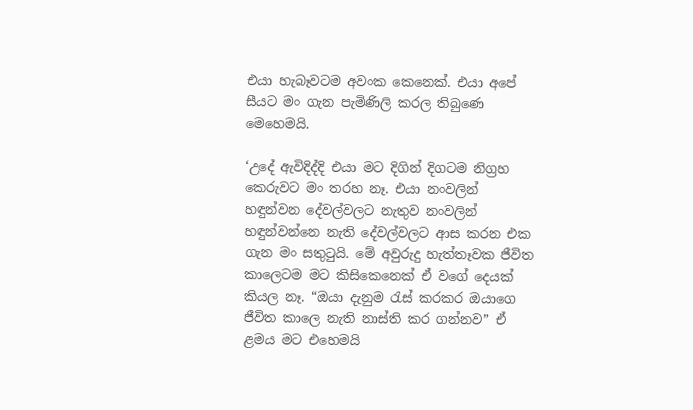එයා හැබෑවටම අවංක කෙනෙක්. එයා අපේ සීයට මං ගැන පැමිණිලි කරල තිබුණෙ මෙහෙමයි.

‘උදේ ඇවිදිද්දි එයා මට දිගින් දිගටම නිග්‍රහ කෙරුවට මං තරහ නෑ. එයා නංවලින් හඳුන්වන දේවල්වලට නැතුව නංවලින් හඳුන්වන්නෙ නැති දේවල්වලට ආස කරන එක ගැන මං සතුටුයි. මේ අවුරුදු හැත්තෑවක ජීවිත කාලෙටම මට කිසිකෙනෙක් ඒ වගේ දෙයක් කියල නෑ. “ඔයා දැනුම රැස් කරකර ඔයාගෙ ජීවිත කාලෙ නැති නාස්ති කර ගන්නව” ඒ ළමය මට එහෙමයි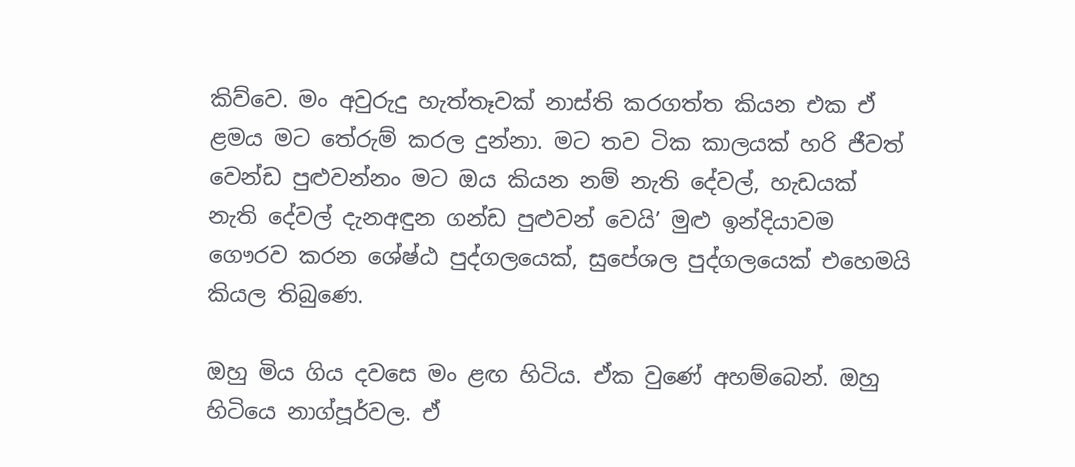කිව්වෙ. මං අවුරුදු හැත්තෑවක් නාස්ති කරගත්ත කියන එක ඒ ළමය මට තේරුම් කරල දුන්නා. මට තව ටික කාලයක් හරි ජීවත් වෙන්ඩ පුළුවන්නං මට ඔය කියන නම් නැති දේවල්, හැඩයක් නැති දේවල් දැනඅඳුන ගන්ඩ පුළුවන් වෙයි’ මුළු ඉන්දියාවම ගෞරව කරන ශේෂ්ඨ පුද්ගලයෙක්, සුපේශල පුද්ගලයෙක් එහෙමයි කියල තිබුණෙ.

ඔහු මිය ගිය දවසෙ මං ළඟ හිටිය. ඒක වුණේ අහම්බෙන්. ඔහු හිටියෙ නාග්පූර්වල. ඒ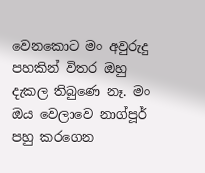වෙනකොට මං අවුරුදු පහකින් විතර ඔහු දැකල තිබුණෙ නෑ. මං ඔය වෙලාවෙ නාග්පූර් පහු කරගෙන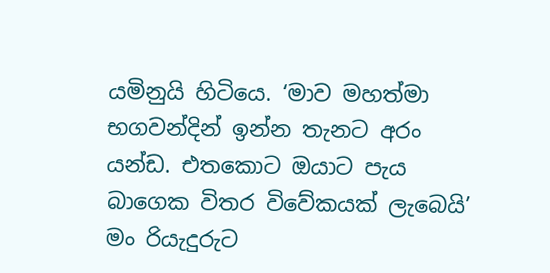යමිනුයි හිටියෙ. ‘මාව මහත්මා භගවන්දින් ඉන්න තැනට අරං යන්ඩ. එතකොට ඔයාට පැය බාගෙක විතර විවේකයක් ලැබෙයි’ මං රියැදුරුට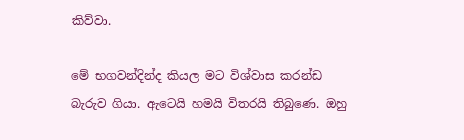කිව්වා.

මේ භගවන්දින්ද කියල මට විශ්වාස කරන්ඩ බැරුව ගියා. ඇටෙයි හමයි විතරයි තිබුණෙ. ඔහු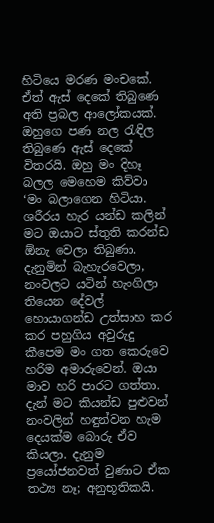හිටියෙ මරණ මංචකේ. ඒත් ඇස් දෙකේ තිබුණෙ අති ප්‍රබල ආලෝකයක්. ඔහුගෙ පණ නල රැඳිල තිබුණෙ ඇස් දෙකේ විතරයි. ඔහු මං දිහෑ බලල මෙහෙම කිව්වා ‘මං බලාගෙන හිටියා. ශරීරය හැර යන්ඩ කලින් මට ඔයාට ස්තුති කරන්ඩ ඕනැ වෙලා තිබුණා. දැනුමින් බැහැරවෙලා, නංවලට යටින් හැංගිලා තියෙන දේවල් හොයාගන්ඩ උත්සාහ කර කර පහුගිය අවුරුදු කීපෙම මං ගත කෙරුවෙ හරිම අමාරුවෙන්. ඔයා මාව හරි පාරට ගත්තා. දැන් මට කියන්ඩ පුළුවන් නංවලින් හඳුන්වන හැම දෙයක්ම බොරු ඒව කියලා. දැනුම ප්‍රයෝජනවත් වුණාට ඒක තථ්‍ය නෑ; අනුභූතිකයි.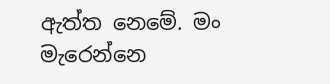ඇත්ත නෙමේ. මං මැරෙන්නෙ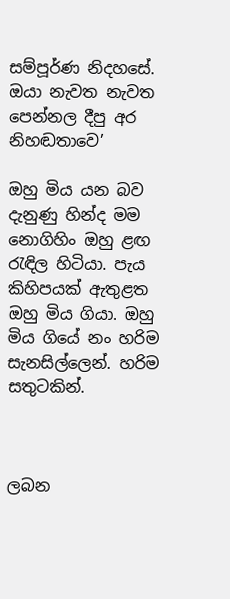සම්පූර්ණ නිදහසේ. ඔයා නැවත නැවත පෙන්නල දීපු අර නිහඬතාවෙ’

ඔහු මිය යන බව දැනුණු හින්ද මම නොගිහිං ඔහු ළඟ රැඳිල හිටියා. පැය කිහිපයක් ඇතුළත ඔහු මිය ගියා. ඔහු මිය ගියේ නං හරිම සැනසිල්ලෙන්. හරිම සතුටකින්.



ලබන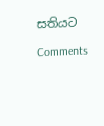සතියට

Comments